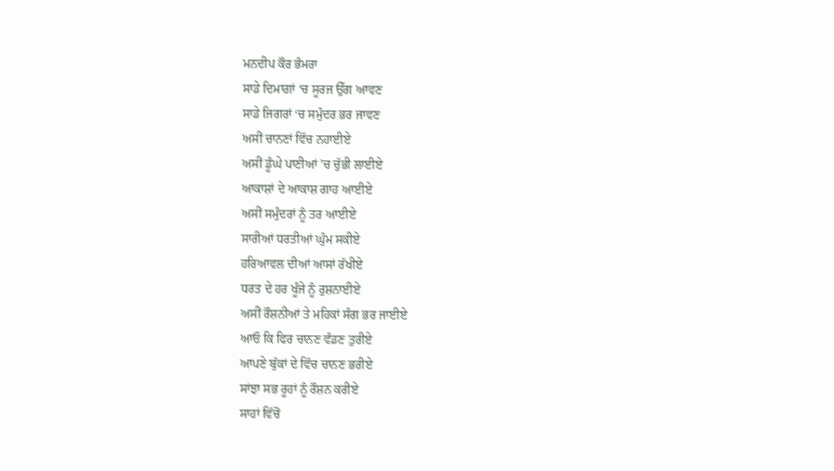ਮਨਦੀਪ ਕੌਰ ਭੰਮਰਾ
ਸਾਡੇ ਦਿਮਾਗ਼ਾਂ ‘ਚ ਸੂਰਜ ਉੱਗ ਆਵਣ
ਸਾਡੇ ਜਿਗਰਾਂ ‘ਚ ਸਮੁੰਦਰ ਭਰ ਜਾਵਣ
ਅਸੀਂ ਚਾਨਣਾਂ ਵਿੱਚ ਨਹਾਈਏ
ਅਸੀਂ ਡੂੰਘੇ ਪਾਣੀਆਂ ’ਚ ਚੁੱਭੀ ਲਾਈਏ
ਆਕਾਸ਼ਾਂ ਦੇ ਆਕਾਸ਼ ਗਾਹ ਆਈਏ
ਅਸੀਂ ਸਮੁੰਦਰਾਂ ਨੂੰ ਤਰ ਆਈਏ
ਸਾਰੀਆਂ ਧਰਤੀਆਂ ਘੁੰਮ ਸਕੀਏ
ਹਰਿਆਵਲ ਦੀਆਂ ਆਸਾਂ ਰੱਖੀਏ
ਧਰਤ ਦੇ ਹਰ ਖੂੰਜੇ ਨੂੰ ਰੁਸ਼ਨਾਈਏ
ਅਸੀਂ ਰੌਸ਼ਨੀਆਂ ਤੇ ਮਹਿਕਾਂ ਸੰਗ ਭਰ ਜਾਈਏ
ਆਓ ਕਿ ਫਿਰ ਚਾਨਣ ਵੰਡਣ ਤੁਰੀਏ
ਆਪਣੇ ਬੁੱਕਾਂ ਦੇ ਵਿੱਚ ਚਾਨਣ ਭਰੀਏ
ਸਾਂਝਾ ਸਭ ਰੂਹਾਂ ਨੂੰ ਰੌਸ਼ਨ ਕਰੀਏ
ਸਾਹਾਂ ਵਿੱਚੋਂ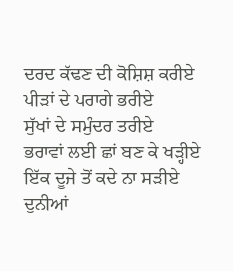ਦਰਦ ਕੱਢਣ ਦੀ ਕੋਸ਼ਿਸ਼ ਕਰੀਏ
ਪੀੜਾਂ ਦੇ ਪਰਾਗੇ ਭਰੀਏ
ਸੁੱਖਾਂ ਦੇ ਸਮੁੰਦਰ ਤਰੀਏ
ਭਰਾਵਾਂ ਲਈ ਛਾਂ ਬਣ ਕੇ ਖੜ੍ਹੀਏ
ਇੱਕ ਦੂਜੇ ਤੋਂ ਕਦੇ ਨਾ ਸੜੀਏ
ਦੁਨੀਆਂ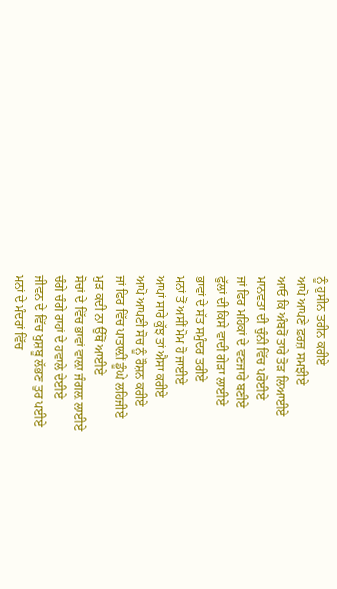ਨੂੰ ਹੁਸੀਨ ਤਰੀਨ ਕਰੀਏ
ਆਪੋ ਆਪਣੇ ਫ਼ਰਜ਼ ਸਮਝੀਏ
ਆਓ ਕਿ ਅੰਬਰੋਂ ਤਾਰੇ ਤੋੜ ਲਿਆਈਏ
ਮਾਨਵਤਾ ਦੀ ਚੁੰਨੀ ਵਿੱਚ ਪਰੋਈਏ
ਜਾਂ ਫਿਰ ਮਹਿਕਾਂ ਦੇ ਵਣਜਾਰੇ ਬਣੀਏ
ਫੁੱਲਾਂ ਦੀ ਕਿਸੇ ਵਾਦੀ ਗੇੜਾ ਲਾਈਏ
ਭਾਵਾਂ ਦੇ ਸੱਤ ਸਮੁੰਦਰ ਤਰੀਏ
ਮਨਾਂ ਤੋਂ ਅਸੀਂ ਮੋਮ ਹੋ ਜਾਈਏ
ਆਪਾਂ ਸਾਰੇ ਕੁੱਝ ਤਾਂ ਐਸਾ ਕਰੀਏ
ਆਪੋ ਆਪਣੀ ਸੋਚ ਨੂੰ ਰੌਸ਼ਨ ਕਰੀਏ
ਜਾਂ ਫਿਰ ਵਿੱਚ ਪਾਤਾਲ਼ੀਂ ਡੂੰਘੇ ਲਹਿਜੀਏ
ਮੁੜ ਕਦੀ ਨਾ ਉੱਥੋਂ ਆਈਏ
ਸੋਚਾਂ ਦੇ ਵਿੱਚ ਭਾਵਾਂ ਵਾਲ਼ਾ ਜੰਗਲ਼ ਲਾਈਏ
ਚੰਗੇ ਚੰਗੇ ਰਾਹਾਂ ਦੇ ਹਵਾਲੇ ਦੇਈਏ
ਜੀਵਨ ਦੇ ਵਿੱਚ ਖੁਸ਼ਬੂ ਲੱਭਣ ਤੁਰ ਪਈਏ
ਮਨਾਂ ਦੇ ਮੰਦਰਾਂ ਵਿੱਚ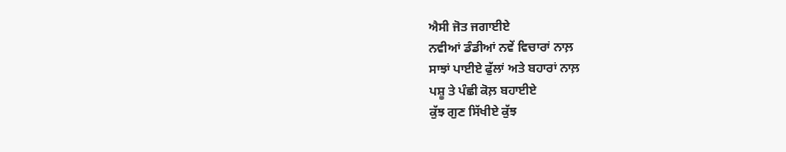ਐਸੀ ਜੋਤ ਜਗਾਈਏ
ਨਵੀਆਂ ਡੰਡੀਆਂ ਨਵੇਂ ਵਿਚਾਰਾਂ ਨਾਲ਼
ਸਾਝਾਂ ਪਾਈਏ ਫੁੱਲਾਂ ਅਤੇ ਬਹਾਰਾਂ ਨਾਲ਼
ਪਸ਼ੂ ਤੇ ਪੰਛੀ ਕੋਲ਼ ਬਹਾਈਏ
ਕੁੱਝ ਗੁਣ ਸਿੱਖੀਏ ਕੁੱਝ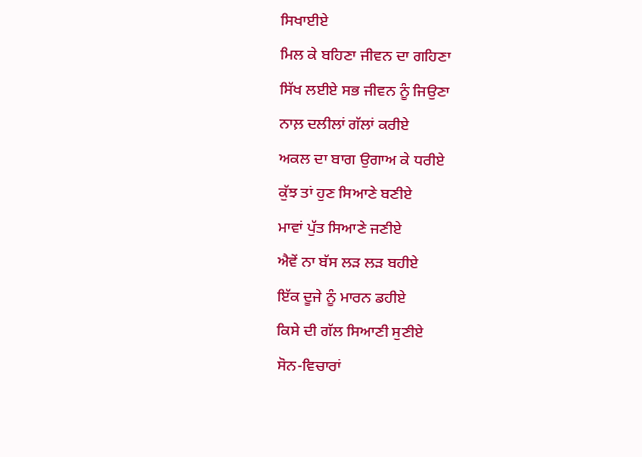ਸਿਖਾਈਏ
ਮਿਲ ਕੇ ਬਹਿਣਾ ਜੀਵਨ ਦਾ ਗਹਿਣਾ
ਸਿੱਖ ਲਈਏ ਸਭ ਜੀਵਨ ਨੂੰ ਜਿਉਣਾ
ਨਾਲ਼ ਦਲੀਲਾਂ ਗੱਲਾਂ ਕਰੀਏ
ਅਕਲ ਦਾ ਬਾਗ ਉਗਾਅ ਕੇ ਧਰੀਏ
ਕੁੱਝ ਤਾਂ ਹੁਣ ਸਿਆਣੇ ਬਣੀਏ
ਮਾਵਾਂ ਪੁੱਤ ਸਿਆਣੇ ਜਣੀਏ
ਐਵੇਂ ਨਾ ਬੱਸ ਲੜ ਲੜ ਬਹੀਏ
ਇੱਕ ਦੂਜੇ ਨੂੰ ਮਾਰਨ ਡਹੀਏ
ਕਿਸੇ ਦੀ ਗੱਲ ਸਿਆਣੀ ਸੁਣੀਏ
ਸੋਨ-ਵਿਚਾਰਾਂ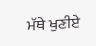ਮੱਥੇ ਖੁਣੀਏ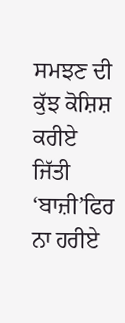ਸਮਝਣ ਦੀ ਕੁੱਝ ਕੋਸ਼ਿਸ਼ ਕਰੀਏ
ਜਿੱਤੀ ‘ਬਾਜ਼ੀ’ਫਿਰ ਨਾ ਹਰੀਏ